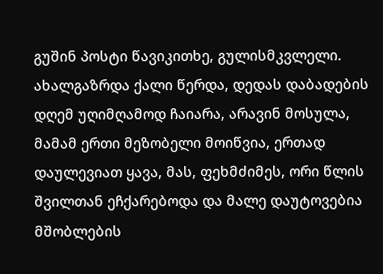გუშინ პოსტი წავიკითხე, გულისმკვლელი. ახალგაზრდა ქალი წერდა, დედას დაბადების დღემ უღიმღამოდ ჩაიარა, არავინ მოსულა, მამამ ერთი მეზობელი მოიწვია, ერთად დაულევიათ ყავა, მას, ფეხმძიმეს, ორი წლის შვილთან ეჩქარებოდა და მალე დაუტოვებია მშობლების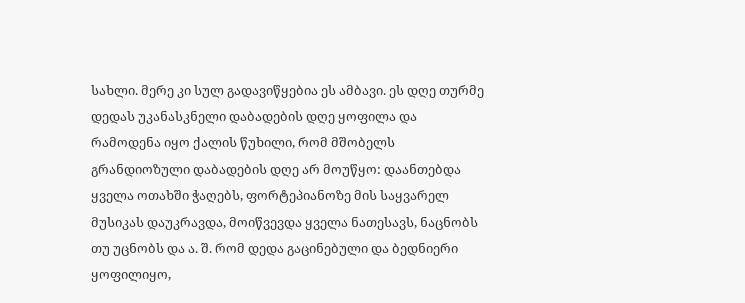სახლი. მერე კი სულ გადავიწყებია ეს ამბავი. ეს დღე თურმე დედას უკანასკნელი დაბადების დღე ყოფილა და რამოდენა იყო ქალის წუხილი, რომ მშობელს გრანდიოზული დაბადების დღე არ მოუწყო: დაანთებდა ყველა ოთახში ჭაღებს, ფორტეპიანოზე მის საყვარელ მუსიკას დაუკრავდა, მოიწვევდა ყველა ნათესავს, ნაცნობს თუ უცნობს და ა. შ. რომ დედა გაცინებული და ბედნიერი ყოფილიყო,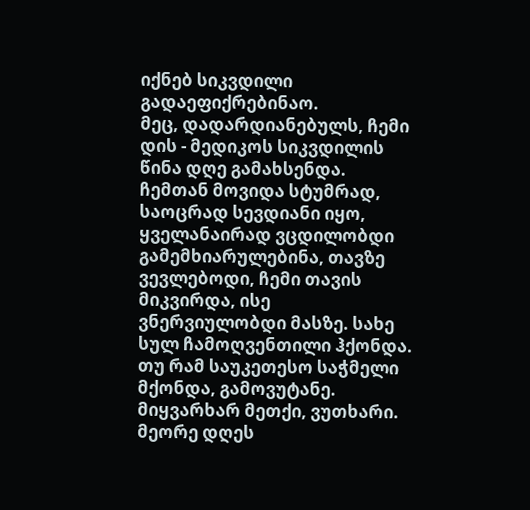იქნებ სიკვდილი გადაეფიქრებინაო.
მეც, დადარდიანებულს, ჩემი დის - მედიკოს სიკვდილის წინა დღე გამახსენდა. ჩემთან მოვიდა სტუმრად, საოცრად სევდიანი იყო, ყველანაირად ვცდილობდი გამემხიარულებინა, თავზე ვევლებოდი, ჩემი თავის მიკვირდა, ისე ვნერვიულობდი მასზე. სახე სულ ჩამოღვენთილი ჰქონდა. თუ რამ საუკეთესო საჭმელი მქონდა, გამოვუტანე. მიყვარხარ მეთქი, ვუთხარი. მეორე დღეს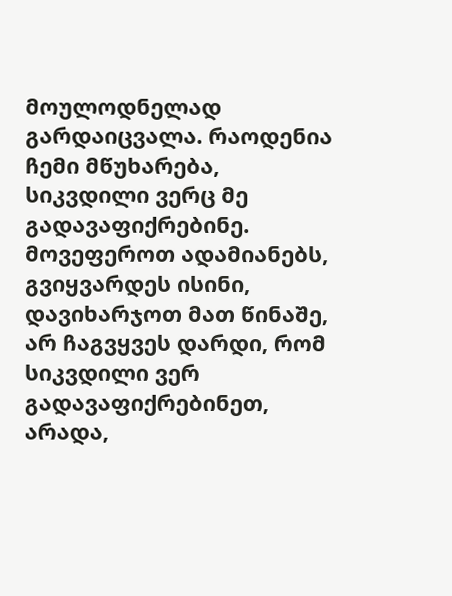მოულოდნელად გარდაიცვალა. რაოდენია ჩემი მწუხარება, სიკვდილი ვერც მე გადავაფიქრებინე.
მოვეფეროთ ადამიანებს, გვიყვარდეს ისინი, დავიხარჯოთ მათ წინაშე, არ ჩაგვყვეს დარდი, რომ სიკვდილი ვერ გადავაფიქრებინეთ, არადა,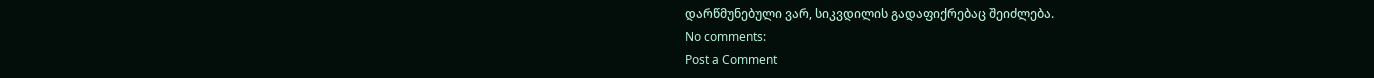დარწმუნებული ვარ, სიკვდილის გადაფიქრებაც შეიძლება.
No comments:
Post a Comment